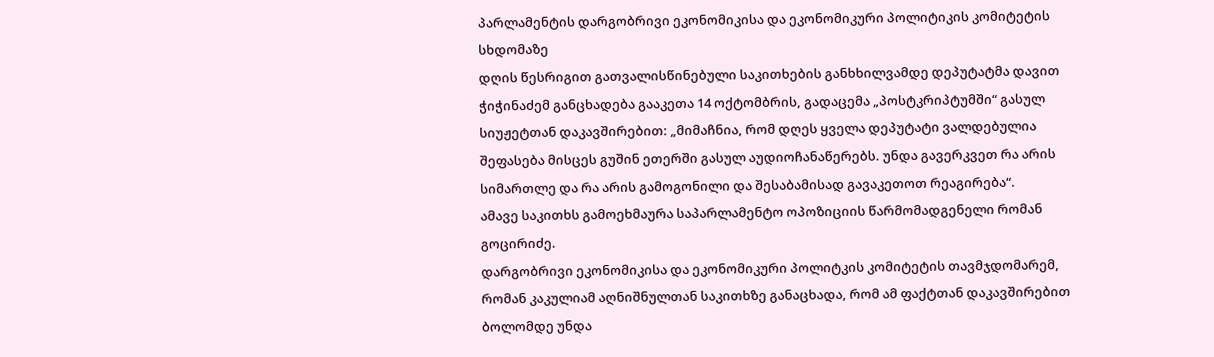პარლამენტის დარგობრივი ეკონომიკისა და ეკონომიკური პოლიტიკის კომიტეტის სხდომაზე
დღის წესრიგით გათვალისწინებული საკითხების განხხილვამდე დეპუტატმა დავით ჭიჭინაძემ განცხადება გააკეთა 14 ოქტომბრის, გადაცემა „პოსტკრიპტუმში“ გასულ სიუჟეტთან დაკავშირებით: „მიმაჩნია, რომ დღეს ყველა დეპუტატი ვალდებულია შეფასება მისცეს გუშინ ეთერში გასულ აუდიოჩანაწერებს. უნდა გავერკვეთ რა არის სიმართლე და რა არის გამოგონილი და შესაბამისად გავაკეთოთ რეაგირება“.
ამავე საკითხს გამოეხმაურა საპარლამენტო ოპოზიციის წარმომადგენელი რომან გოცირიძე.
დარგობრივი ეკონომიკისა და ეკონომიკური პოლიტკის კომიტეტის თავმჯდომარემ, რომან კაკულიამ აღნიშნულთან საკითხზე განაცხადა, რომ ამ ფაქტთან დაკავშირებით ბოლომდე უნდა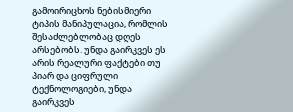გამოირიცხოს ნებისმიერი ტიპის მანიპულაცია, რომლის შესაძლებლობაც დღეს არსებობს. უნდა გაირკვეს ეს არის რეალური ფაქტები თუ პიარ და ციფრული ტექნოლოგიები, უნდა გაირკვეს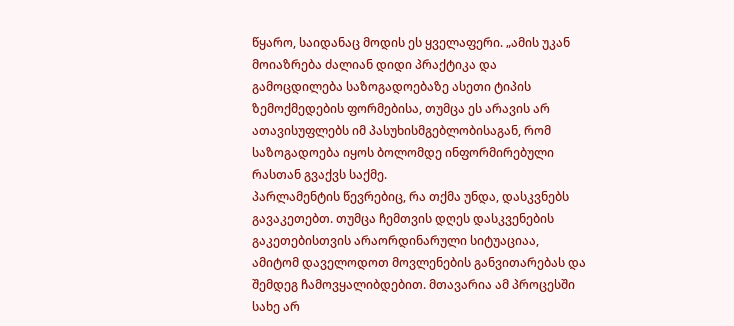წყარო, საიდანაც მოდის ეს ყველაფერი. „ამის უკან მოიაზრება ძალიან დიდი პრაქტიკა და გამოცდილება საზოგადოებაზე ასეთი ტიპის ზემოქმედების ფორმებისა, თუმცა ეს არავის არ ათავისუფლებს იმ პასუხისმგებლობისაგან, რომ საზოგადოება იყოს ბოლომდე ინფორმირებული რასთან გვაქვს საქმე.
პარლამენტის წევრებიც, რა თქმა უნდა, დასკვნებს გავაკეთებთ. თუმცა ჩემთვის დღეს დასკვენების გაკეთებისთვის არაორდინარული სიტუაციაა, ამიტომ დაველოდოთ მოვლენების განვითარებას და შემდეგ ჩამოვყალიბდებით. მთავარია ამ პროცესში სახე არ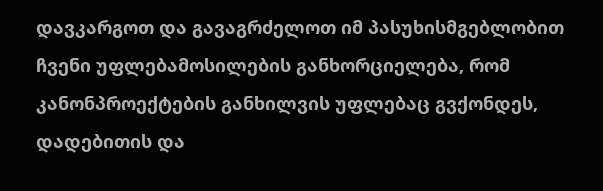დავკარგოთ და გავაგრძელოთ იმ პასუხისმგებლობით ჩვენი უფლებამოსილების განხორციელება, რომ კანონპროექტების განხილვის უფლებაც გვქონდეს, დადებითის და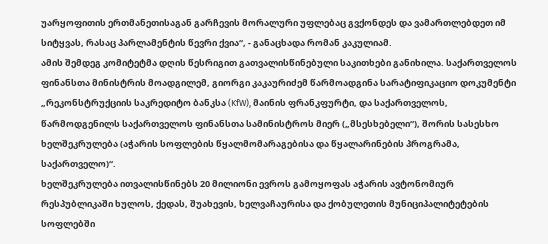უარყოფითის ერთმანეთისაგან გარჩევის მორალური უფლებაც გვქონდეს და ვამართლებდეთ იმ სიტყვას, რასაც პარლამენტის წევრი ქვია“, - განაცხადა რომან კაკულიამ.
ამის შემდეგ კომიტეტმა დღის წესრიგით გათვალისწინებული საკითხები განიხილა. საქართველოს ფინანსთა მინისტრის მოადგილემ, გიორგი კაკაურიძემ წარმოადგინა სარატიფიკაციო დოკუმენტი „რეკონსტრუქციის საკრედიტო ბანკსა (KfW), მაინის ფრანკფურტი, და საქართველოს, წარმოდგენილს საქართველოს ფინანსთა სამინისტროს მიერ („მსესხებელი“), შორის სასესხო ხელშეკრულება (აჭარის სოფლების წყალმომარაგებისა და წყალარინების პროგრამა, საქართველო)“.
ხელშეკრულება ითვალისწინებს 20 მილიონი ევროს გამოყოფას აჭარის ავტონომიურ რესპუბლიკაში ხულოს, ქედას, შუახევის, ხელვაჩაურისა და ქობულეთის მუნიციპალიტეტების სოფლებში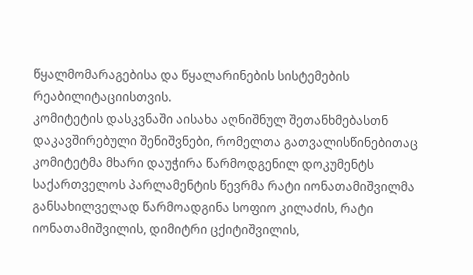წყალმომარაგებისა და წყალარინების სისტემების რეაბილიტაციისთვის.
კომიტეტის დასკვნაში აისახა აღნიშნულ შეთანხმებასთნ დაკავშირებული შენიშვნები, რომელთა გათვალისწინებითაც კომიტეტმა მხარი დაუჭირა წარმოდგენილ დოკუმენტს
საქართველოს პარლამენტის წევრმა რატი იონათამიშვილმა განსახილველად წარმოადგინა სოფიო კილაძის, რატი იონათამიშვილის, დიმიტრი ცქიტიშვილის,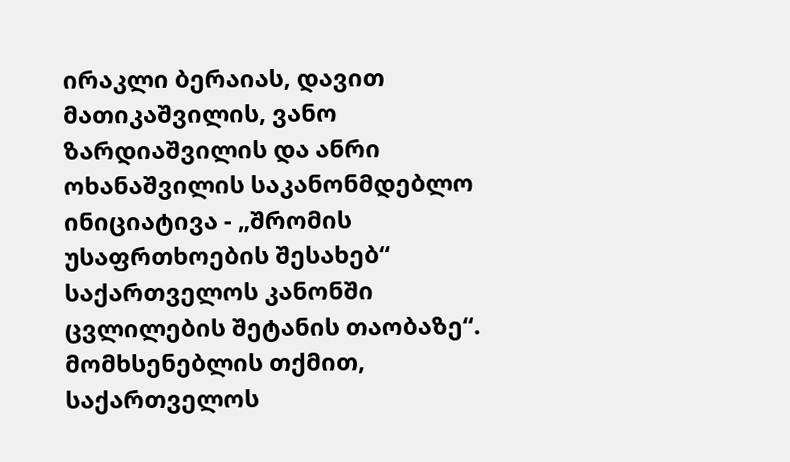ირაკლი ბერაიას, დავით მათიკაშვილის, ვანო ზარდიაშვილის და ანრი ოხანაშვილის საკანონმდებლო ინიციატივა - „შრომის უსაფრთხოების შესახებ“ საქართველოს კანონში ცვლილების შეტანის თაობაზე“.
მომხსენებლის თქმით, საქართველოს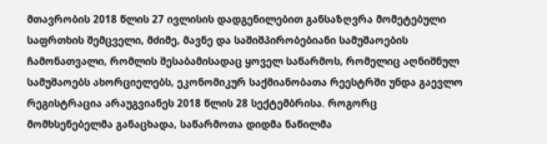მთავრობის 2018 წლის 27 ივლისის დადგენილებით განსაზღვრა მომეტებული საფრთხის შემცველი, მძიმე, მავნე და საშიშპირობებიანი სამუშაოების ჩამონათვალი, რომლის შესაბამისადაც ყოველ საწარმოს, რომელიც აღნიშნულ სამუშაოებს ახორციელებს, ეკონომიკურ საქმიანობათა რეესტრში უნდა გაევლო რეგისტრაცია არაუგვიანეს 2018 წლის 28 სექტემბრისა. როგორც მომხსენებელმა განაცხადა, საწარმოთა დიდმა ნაწილმა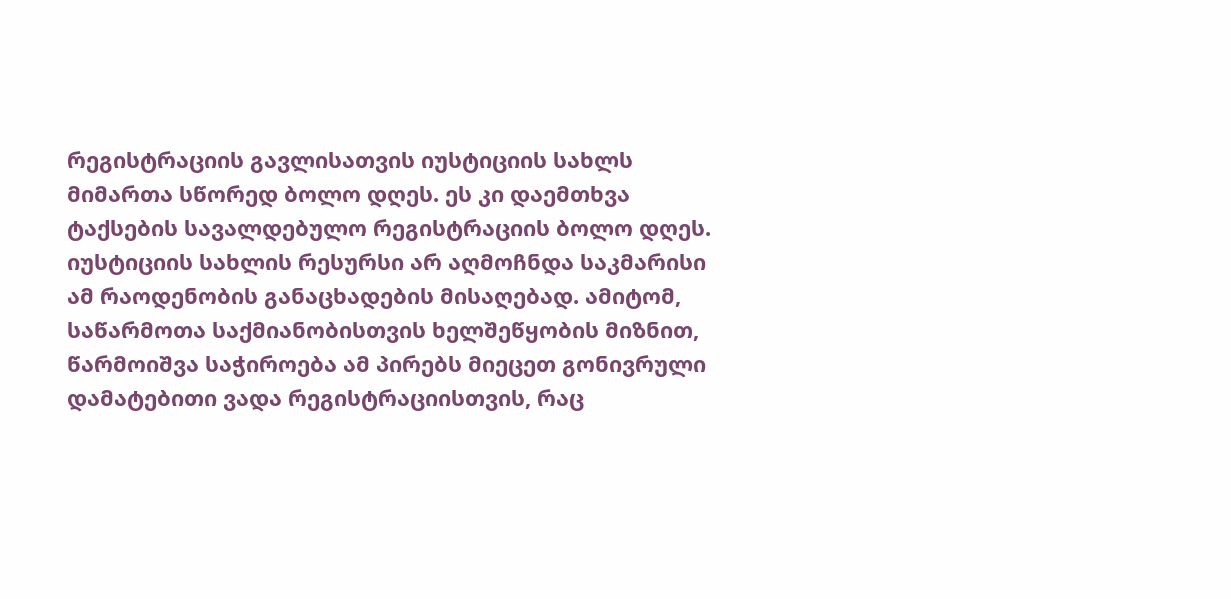რეგისტრაციის გავლისათვის იუსტიციის სახლს მიმართა სწორედ ბოლო დღეს. ეს კი დაემთხვა ტაქსების სავალდებულო რეგისტრაციის ბოლო დღეს.
იუსტიციის სახლის რესურსი არ აღმოჩნდა საკმარისი ამ რაოდენობის განაცხადების მისაღებად. ამიტომ, საწარმოთა საქმიანობისთვის ხელშეწყობის მიზნით, წარმოიშვა საჭიროება ამ პირებს მიეცეთ გონივრული დამატებითი ვადა რეგისტრაციისთვის, რაც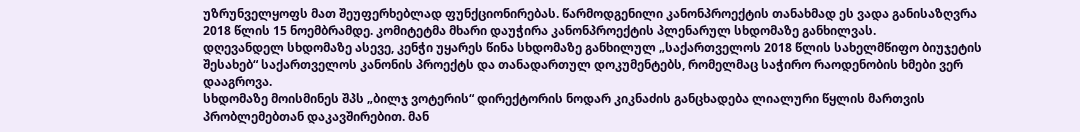უზრუნველყოფს მათ შეუფერხებლად ფუნქციონირებას. წარმოდგენილი კანონპროექტის თანახმად ეს ვადა განისაზღვრა 2018 წლის 15 ნოემბრამდე. კომიტეტმა მხარი დაუჭირა კანონპროექტის პლენარულ სხდომაზე განხილვას.
დღევანდელ სხდომაზე ასევე, კენჭი უყარეს წინა სხდომაზე განხილულ „საქართველოს 2018 წლის სახელმწიფო ბიუჯეტის შესახებ“ საქართველოს კანონის პროექტს და თანადართულ დოკუმენტებს, რომელმაც საჭირო რაოდენობის ხმები ვერ დააგროვა.
სხდომაზე მოისმინეს შპს „ბილჯ ვოტერის“ დირექტორის ნოდარ კიკნაძის განცხადება ლიალური წყლის მართვის პრობლემებთან დაკავშირებით. მან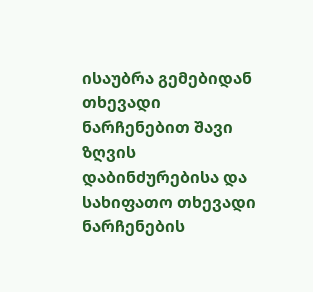ისაუბრა გემებიდან თხევადი ნარჩენებით შავი ზღვის დაბინძურებისა და სახიფათო თხევადი ნარჩენების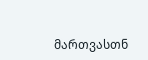მართვასთნ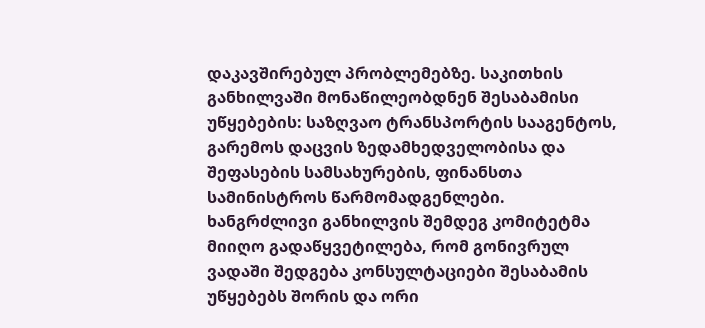დაკავშირებულ პრობლემებზე. საკითხის განხილვაში მონაწილეობდნენ შესაბამისი უწყებების: საზღვაო ტრანსპორტის სააგენტოს, გარემოს დაცვის ზედამხედველობისა და შეფასების სამსახურების, ფინანსთა სამინისტროს წარმომადგენლები.
ხანგრძლივი განხილვის შემდეგ კომიტეტმა მიიღო გადაწყვეტილება, რომ გონივრულ ვადაში შედგება კონსულტაციები შესაბამის უწყებებს შორის და ორი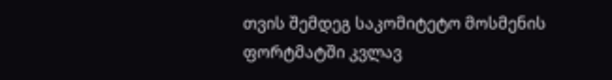თვის შემდეგ საკომიტეტო მოსმენის ფორტმატში კვლავ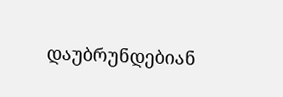დაუბრუნდებიან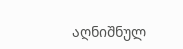აღნიშნულ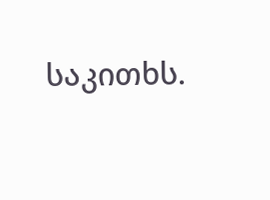საკითხს.